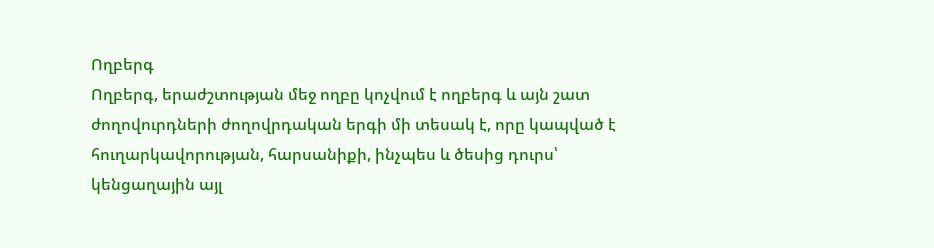Ողբերգ
Ողբերգ, երաժշտության մեջ ողբը կոչվում է ողբերգ և այն շատ ժողովուրդների ժողովրդական երգի մի տեսակ է, որը կապված է հուղարկավորության, հարսանիքի, ինչպես և ծեսից դուրս՝ կենցաղային այլ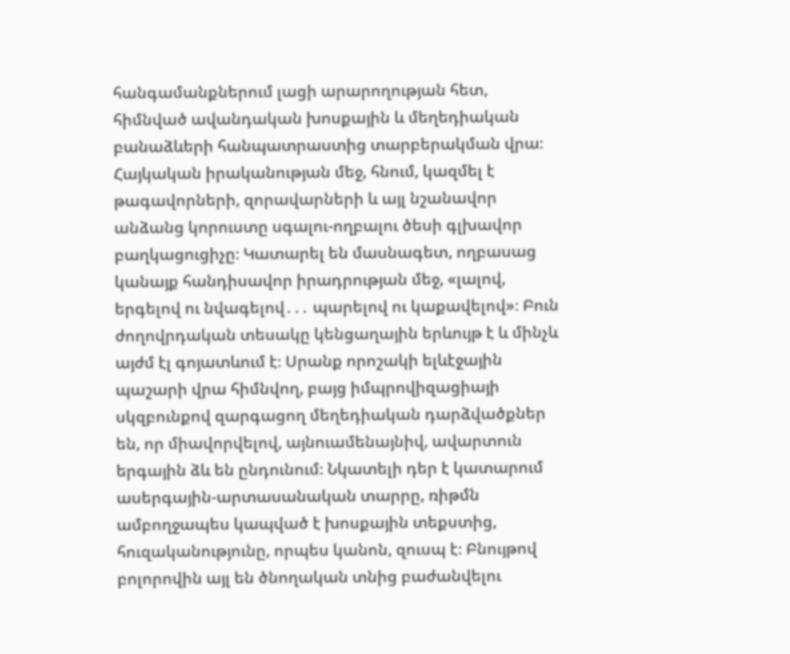հանգամանքներում լացի արարողության հետ, հիմնված ավանդական խոսքային և մեղեդիական բանաձևերի հանպատրաստից տարբերակման վրա։ Հայկական իրականության մեջ, հնում, կազմել է թագավորների, զորավարների և այլ նշանավոր անձանց կորուստը սգալու-ողբալու ծեսի գլխավոր բաղկացուցիչը։ Կատարել են մասնագետ, ողբասաց կանայք հանդիսավոր իրադրության մեջ, «լալով, երգելով ու նվագելով․․․ պարելով ու կաքավելով»։ Բուն ժողովրդական տեսակը կենցաղային երևույթ է և մինչև այժմ էլ գոյատևում է։ Սրանք որոշակի ելևէջային պաշարի վրա հիմնվող, բայց իմպրովիզացիայի սկզբունքով զարգացող մեղեդիական դարձվածքներ են, որ միավորվելով, այնուամենայնիվ, ավարտուն երգային ձև են ընդունում։ Նկատելի դեր է կատարում ասերգային-արտասանական տարրը, ռիթմն ամբողջապես կապված է խոսքային տեքստից, հուզականությունը, որպես կանոն, զուսպ է։ Բնույթով բոլորովին այլ են ծնողական տնից բաժանվելու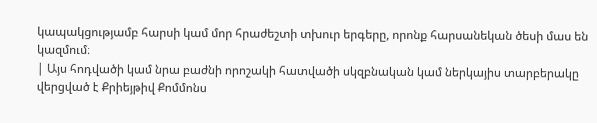կապակցությամբ հարսի կամ մոր հրաժեշտի տխուր երգերը, որոնք հարսանեկան ծեսի մաս են կազմում։
| Այս հոդվածի կամ նրա բաժնի որոշակի հատվածի սկզբնական կամ ներկայիս տարբերակը վերցված է Քրիեյթիվ Քոմմոնս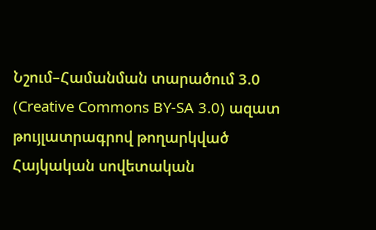Նշում–Համանման տարածում 3.0 (Creative Commons BY-SA 3.0) ազատ թույլատրագրով թողարկված Հայկական սովետական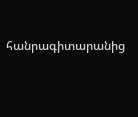հանրագիտարանից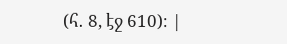(հ․ 8, էջ 610)։ |